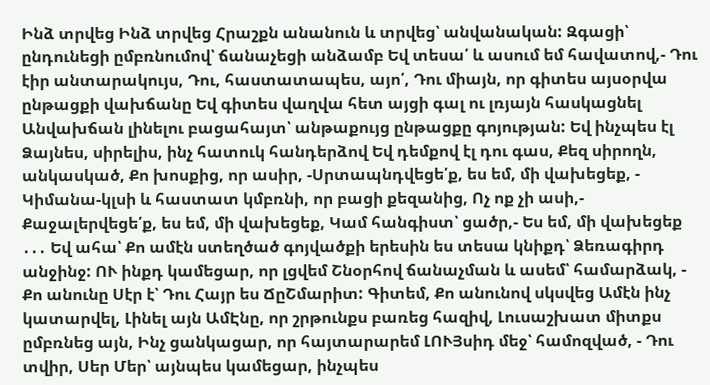Ինձ տրվեց Ինձ տրվեց Հրաշքն անանուն և տրվեց՝ անվանական: Զգացի՝ ընդունեցի ըմբռնումով՝ ճանաչեցի անձամբ Եվ տեսա՛ և ասում եմ հավատով,- Դու էիր անտարակույս, Դու, հաստատապես, այո՛, Դու միայն, որ գիտես այսօրվա ընթացքի վախճանը Եվ գիտես վաղվա հետ այցի գալ ու լռյայն հասկացնել Անվախճան լինելու բացահայտ՝ անթաքույց ընթացքը գոյության: Եվ ինչպես էլ Ձայնես, սիրելիս, ինչ հատուկ հանդերձով Եվ դեմքով էլ դու գաս, Քեզ սիրողն, անկասկած, Քո խոսքից, որ ասիր, -Սրտապնդվեցե՛ք, ես եմ, մի վախեցեք, - Կիմանա-կլսի և հաստատ կմբռնի, որ բացի քեզանից, Ոչ ոք չի ասի,- Քաջալերվեցե՛ք, ես եմ, մի վախեցեք, Կամ հանգիստ՝ ցածր,- Ես եմ, մի վախեցեք ․․․ Եվ ահա՝ Քո ամէն ստեղծած գոյվածքի երեսին ես տեսա կնիքդ՝ Ձեռագիրդ անջինջ: ՈՒ ինքդ կամեցար, որ լցվեմ Շնօրհով ճանաչման և ասեմ՝ համարձակ, - Քո անունը Սէր է՝ Դու Հայր ես ՃըՇմարիտ: Գիտեմ, Քո անունով սկսվեց Ամէն ինչ կատարվել, Լինել այն ԱմԷնը, որ շրթունքս բառեց հազիվ, Լուսաշխատ միտքս ըմբռնեց այն, Ինչ ցանկացար, որ հայտարարեմ ԼՈՒՅսիդ մեջ՝ համոզված, - Դու տվիր, Սեր Մեր՝ այնպես կամեցար, ինչպես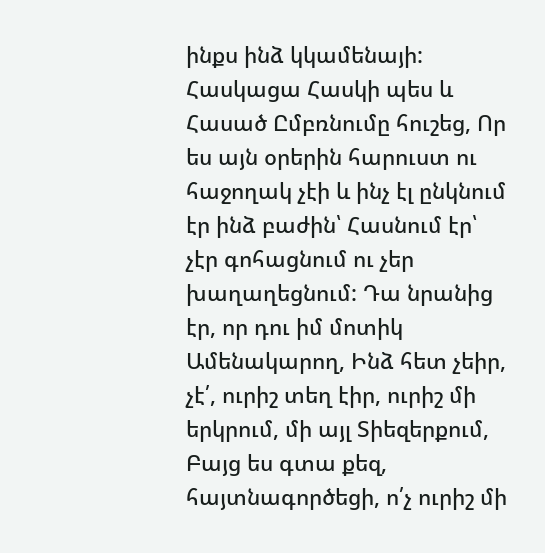ինքս ինձ կկամենայի: Հասկացա Հասկի պես և Հասած Ըմբռնումը հուշեց, Որ ես այն օրերին հարուստ ու հաջողակ չէի և ինչ էլ ընկնում էր ինձ բաժին՝ Հասնում էր՝ չէր գոհացնում ու չեր խաղաղեցնում: Դա նրանից էր, որ դու իմ մոտիկ Ամենակարող, Ինձ հետ չեիր, չէ՛, ուրիշ տեղ էիր, ուրիշ մի երկրում, մի այլ Տիեզերքում, Բայց ես գտա քեզ, հայտնագործեցի, ո՛չ ուրիշ մի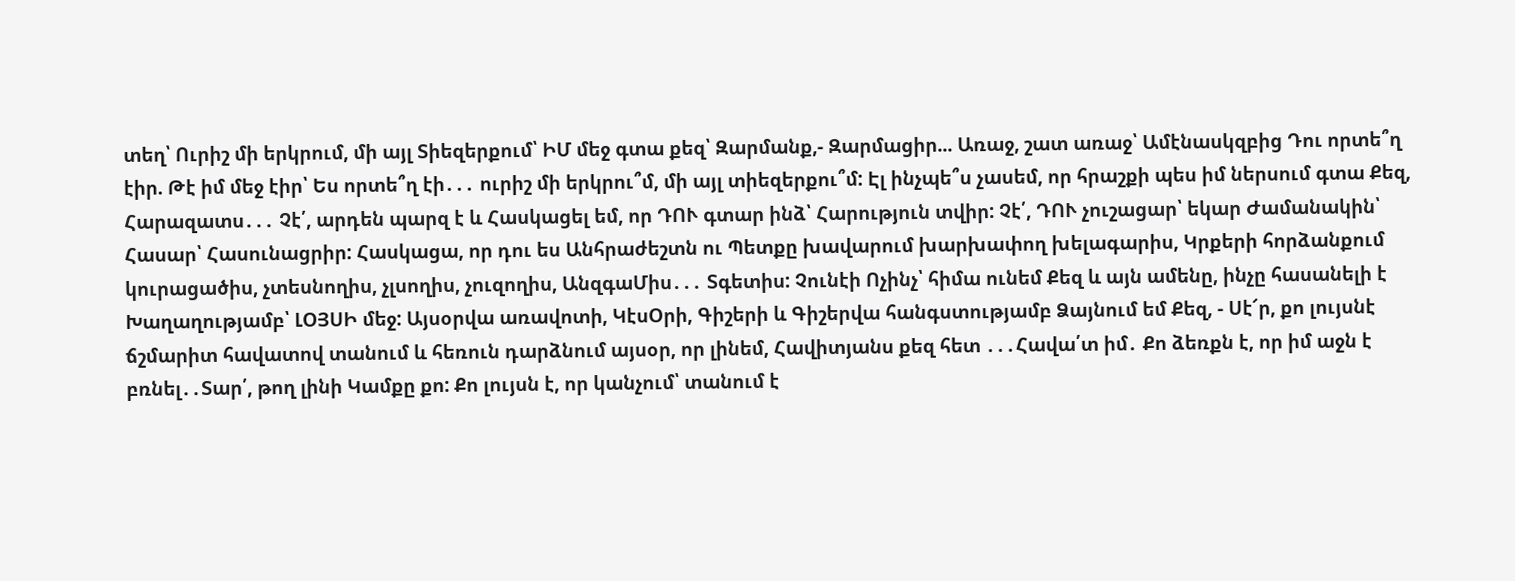տեղ՝ Ուրիշ մի երկրում, մի այլ Տիեզերքում՝ ԻՄ մեջ գտա քեզ՝ Զարմանք,- Զարմացիր... Առաջ, շատ առաջ՝ Ամէնասկզբից Դու որտե՞ղ էիր. Թէ իմ մեջ էիր՝ Ես որտե՞ղ էի․․․ ուրիշ մի երկրու՞մ, մի այլ տիեզերքու՞մ: Էլ ինչպե՞ս չասեմ, որ հրաշքի պես իմ ներսում գտա Քեզ, Հարազատս․․․ Չէ՛, արդեն պարզ է և Հասկացել եմ, որ ԴՈՒ գտար ինձ՝ Հարություն տվիր: Չէ՛, ԴՈՒ չուշացար՝ եկար Ժամանակին՝ Հասար՝ Հասունացրիր: Հասկացա, որ դու ես Անհրաժեշտն ու Պետքը խավարում խարխափող խելագարիս, Կրքերի հորձանքում կուրացածիս, չտեսնողիս, չլսողիս, չուզողիս, ԱնզգաՄիս․․․ Տգետիս: Չունէի Ոչինչ՝ հիմա ունեմ Քեզ և այն ամենը, ինչը հասանելի է Խաղաղությամբ՝ ԼՕՅՍԻ մեջ: Այսօրվա առավոտի, ԿէսՕրի, Գիշերի և Գիշերվա հանգստությամբ Ձայնում եմ Քեզ, - Սէ՜ր, քո լույսնէ ճշմարիտ հավատով տանում և հեռուն դարձնում այսօր, որ լինեմ, Հավիտյանս քեզ հետ ․․․Հավա՛տ իմ․ Քո ձեռքն է, որ իմ աջն է բռնել․․Տար՛, թող լինի Կամքը քո: Քո լույսն է, որ կանչում՝ տանում է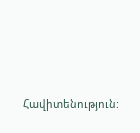Հավիտենություն: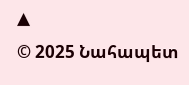▲
© 2025 Նահապետ